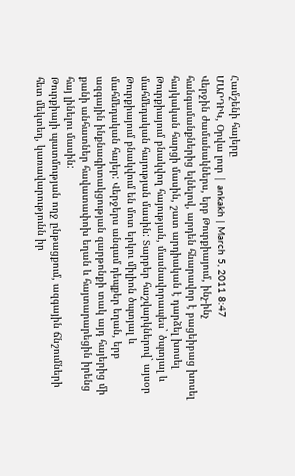Համշենի հայերը
ՄԱՐԴԻԿ, Օրվա լուր | ankakh | March 5, 2011 8:47
Վերջին ժամանակներս, երբ Թուրքիայում, ինչ-ինչ հանգամանքներից ելնելով, արդեն հնարավոր է բացեիբաց խոսել հայկական հարցի մասին, շատ արդիական է դարձել խոսել Թուրքիայում բնակվող հայության, մասնավորապես` ծպտյալ և մահմեդական հայության մասին: Տարբեր հաշվարկներով` այսօր Թուրքիայում բնակվում են մոտ երկու միլիոն ծպտյալ և մահմեդական հայեր: Վերջերս անգամ դեպքեր եղան, երբ ազգային ինքնագիտակցության զարթոնքի տակ այդ հայերից մի քանի անհատներ հավատափոխ եղան և հայտարարեցին իրենց հայ լինելու մասին:
Թուրքիայի պատմության ողջ ընթացքում, ազգային ճնշումների հետ մեկտեղ, կառավարությունն իր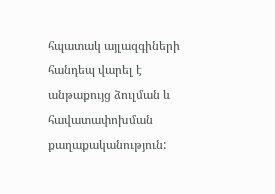հպատակ այլազգիների հանդեպ վարել է անթաքույց ձուլման և հավատափոխման քաղաքականություն: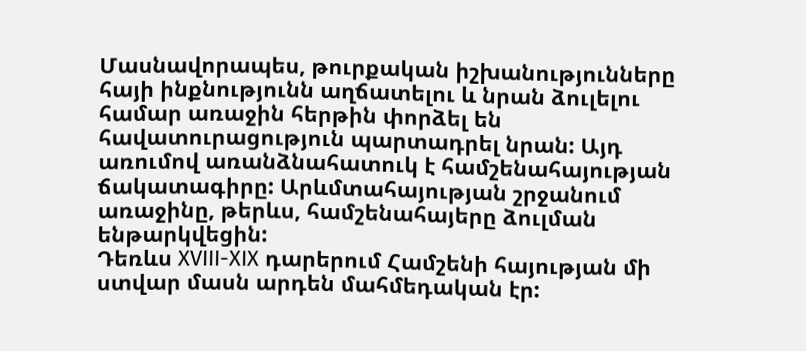Մասնավորապես, թուրքական իշխանությունները հայի ինքնությունն աղճատելու և նրան ձուլելու համար առաջին հերթին փորձել են հավատուրացություն պարտադրել նրան: Այդ առումով առանձնահատուկ է համշենահայության ճակատագիրը: Արևմտահայության շրջանում առաջինը, թերևս, համշենահայերը ձուլման ենթարկվեցին:
Դեռևս XVIII-XIX դարերում Համշենի հայության մի ստվար մասն արդեն մահմեդական էր: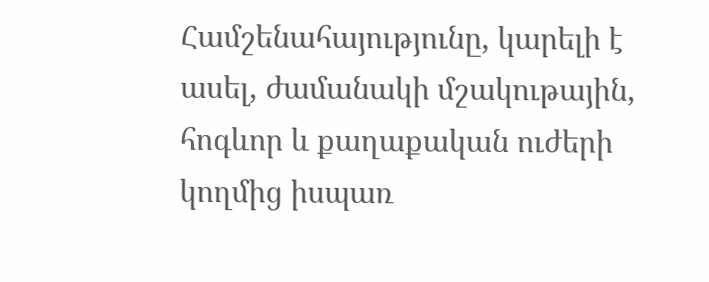Համշենահայությունը, կարելի է ասել, ժամանակի մշակութային, հոգևոր և քաղաքական ուժերի կողմից իսպառ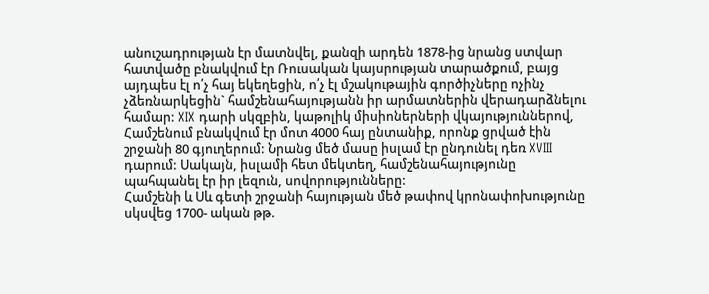անուշադրության էր մատնվել, քանզի արդեն 1878-ից նրանց ստվար հատվածը բնակվում էր Ռուսական կայսրության տարածքում, բայց այդպես էլ ո՛չ հայ եկեղեցին, ո՛չ էլ մշակութային գործիչները ոչինչ չձեռնարկեցին` համշենահայությանն իր արմատներին վերադարձնելու համար: XIX դարի սկզբին, կաթոլիկ միսիոներների վկայություններով, Համշենում բնակվում էր մոտ 4000 հայ ընտանիք, որոնք ցրված էին շրջանի 80 գյուղերում: Նրանց մեծ մասը իսլամ էր ընդունել դեռ XVIII դարում: Սակայն, իսլամի հետ մեկտեղ, համշենահայությունը պահպանել էր իր լեզուն, սովորությունները:
Համշենի և Սև գետի շրջանի հայության մեծ թափով կրոնափոխությունը սկսվեց 1700- ական թթ.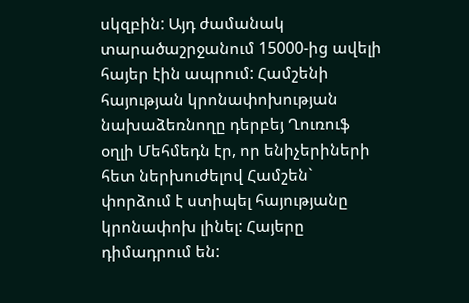սկզբին: Այդ ժամանակ տարածաշրջանում 15000-ից ավելի հայեր էին ապրում: Համշենի հայության կրոնափոխության նախաձեռնողը դերբեյ Ղուռուֆ օղլի Մեհմեդն էր, որ ենիչերիների հետ ներխուժելով Համշեն` փորձում է ստիպել հայությանը կրոնափոխ լինել: Հայերը դիմադրում են: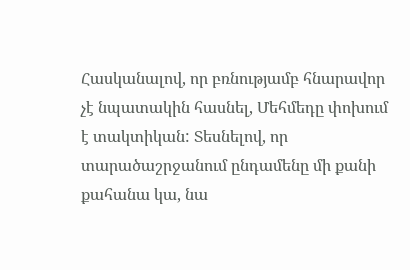Հասկանալով, որ բռնությամբ հնարավոր չէ նպատակին հասնել, Մեհմեդը փոխում է տակտիկան: Տեսնելով, որ տարածաշրջանում ընդամենը մի քանի քահանա կա, նա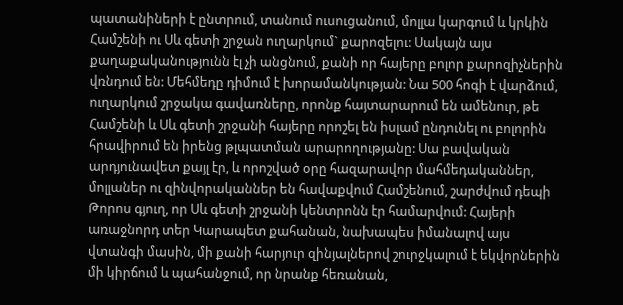պատանիների է ընտրում, տանում ուսուցանում, մոլլա կարգում և կրկին Համշենի ու Սև գետի շրջան ուղարկում` քարոզելու: Սակայն այս քաղաքականությունն էլ չի անցնում, քանի որ հայերը բոլոր քարոզիչներին վռնդում են: Մեհմեդը դիմում է խորամանկության: Նա 500 հոգի է վարձում, ուղարկում շրջակա գավառները, որոնք հայտարարում են ամենուր, թե Համշենի և Սև գետի շրջանի հայերը որոշել են իսլամ ընդունել ու բոլորին հրավիրում են իրենց թլպատման արարողությանը: Սա բավական արդյունավետ քայլ էր, և որոշված օրը հազարավոր մահմեդականներ, մոլլաներ ու զինվորականներ են հավաքվում Համշենում, շարժվում դեպի Թորոս գյուղ, որ Սև գետի շրջանի կենտրոնն էր համարվում: Հայերի առաջնորդ տեր Կարապետ քահանան, նախապես իմանալով այս վտանգի մասին, մի քանի հարյուր զինյալներով շուրջկալում է եկվորներին մի կիրճում և պահանջում, որ նրանք հեռանան,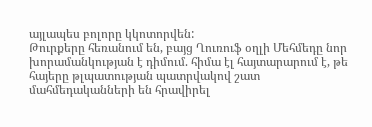այլապես բոլորը կկոտորվեն:
Թուրքերը հեռանում են, բայց Ղուռուֆ օղլի Մեհմեդը նոր խորամանկության է դիմում. հիմա էլ հայտարարում է, թե հայերը թլպատության պատրվակով շատ մահմեդականների են հրավիրել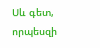Սև գետ, որպեսզի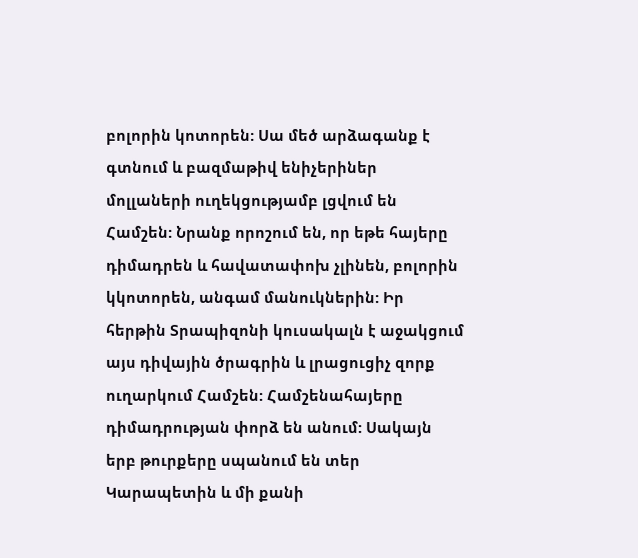բոլորին կոտորեն: Սա մեծ արձագանք է գտնում և բազմաթիվ ենիչերիներ մոլլաների ուղեկցությամբ լցվում են Համշեն: Նրանք որոշում են, որ եթե հայերը դիմադրեն և հավատափոխ չլինեն, բոլորին կկոտորեն, անգամ մանուկներին: Իր հերթին Տրապիզոնի կուսակալն է աջակցում այս դիվային ծրագրին և լրացուցիչ զորք ուղարկում Համշեն: Համշենահայերը դիմադրության փորձ են անում: Սակայն երբ թուրքերը սպանում են տեր Կարապետին և մի քանի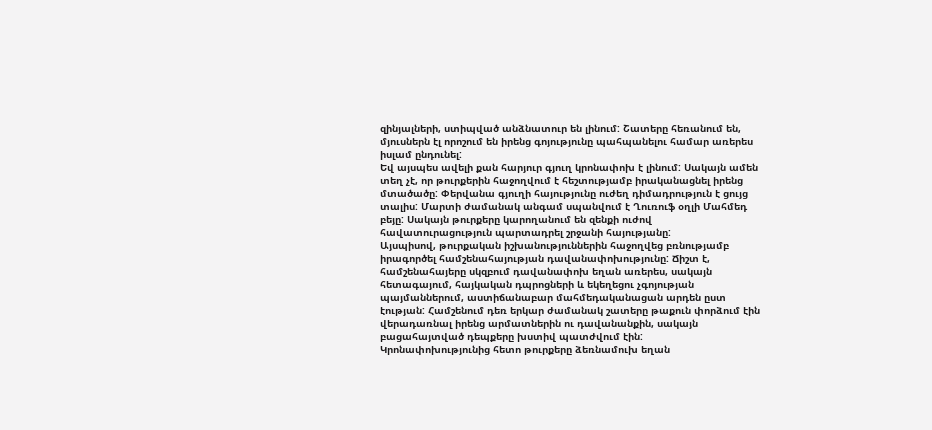զինյալների, ստիպված անձնատուր են լինում: Շատերը հեռանում են, մյուսներն էլ որոշում են իրենց գոյությունը պահպանելու համար առերես իսլամ ընդունել:
Եվ այսպես ավելի քան հարյուր գյուղ կրոնափոխ է լինում: Սակայն ամեն տեղ չէ, որ թուրքերին հաջողվում է հեշտությամբ իրականացնել իրենց մտածածը: Փերվանա գյուղի հայությունը ուժեղ դիմադրություն է ցույց տալիս: Մարտի ժամանակ անգամ սպանվում է Ղուռուֆ օղլի Մահմեդ բեյը: Սակայն թուրքերը կարողանում են զենքի ուժով հավատուրացություն պարտադրել շրջանի հայությանը:
Այսպիսով, թուրքական իշխանություններին հաջողվեց բռնությամբ իրագործել համշենահայության դավանափոխությունը: Ճիշտ է, համշենահայերը սկզբում դավանափոխ եղան առերես, սակայն հետագայում, հայկական դպրոցների և եկեղեցու չգոյության պայմաններում, աստիճանաբար մահմեդականացան արդեն ըստ էության: Համշենում դեռ երկար ժամանակ շատերը թաքուն փորձում էին վերադառնալ իրենց արմատներին ու դավանանքին, սակայն բացահայտված դեպքերը խստիվ պատժվում էին:
Կրոնափոխությունից հետո թուրքերը ձեռնամուխ եղան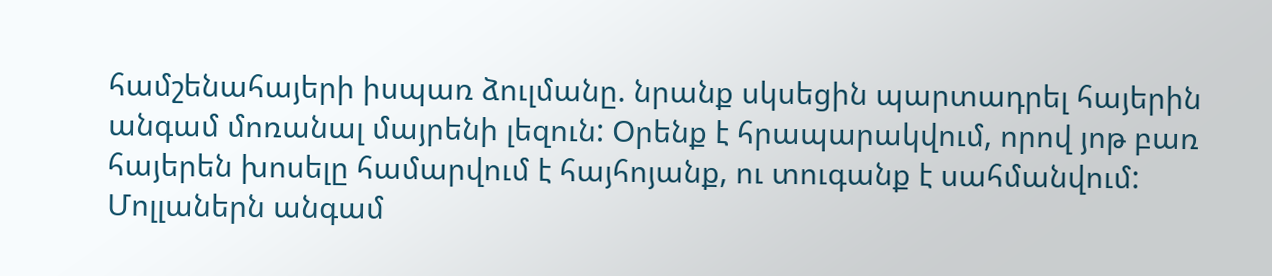համշենահայերի իսպառ ձուլմանը. նրանք սկսեցին պարտադրել հայերին անգամ մոռանալ մայրենի լեզուն: Օրենք է հրապարակվում, որով յոթ բառ հայերեն խոսելը համարվում է հայհոյանք, ու տուգանք է սահմանվում: Մոլլաներն անգամ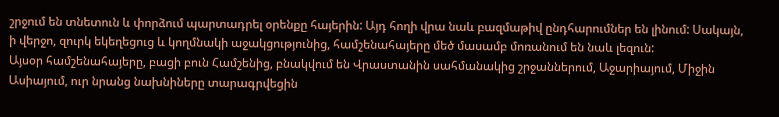շրջում են տնետուն և փորձում պարտադրել օրենքը հայերին: Այդ հողի վրա նաև բազմաթիվ ընդհարումներ են լինում: Սակայն, ի վերջո, զուրկ եկեղեցուց և կողմնակի աջակցությունից, համշենահայերը մեծ մասամբ մոռանում են նաև լեզուն:
Այսօր համշենահայերը, բացի բուն Համշենից, բնակվում են Վրաստանին սահմանակից շրջաններում, Աջարիայում, Միջին Ասիայում, ուր նրանց նախնիները տարագրվեցին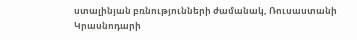ստալինյան բռնությունների ժամանակ, Ռուսաստանի Կրասնոդարի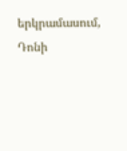երկրամասում, Դոնի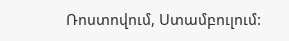Ռոստովում, Ստամբուլում: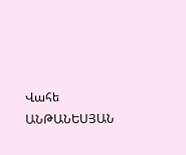Վահե ԱՆԹԱՆԵՍՅԱՆ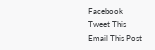Facebook
Tweet This
Email This Post